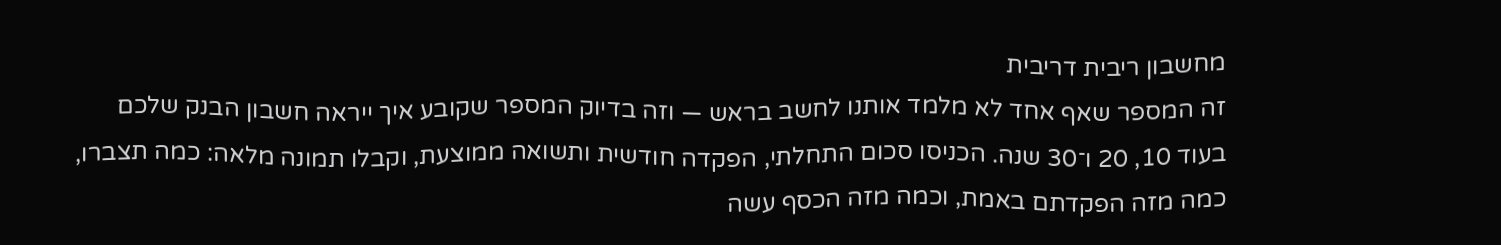מחשבון ריבית דריבית
זה המספר שאף אחד לא מלמד אותנו לחשב בראש — וזה בדיוק המספר שקובע איך ייראה חשבון הבנק שלכם בעוד 10, 20 ו־30 שנה. הכניסו סכום התחלתי, הפקדה חודשית ותשואה ממוצעת, וקבלו תמונה מלאה: כמה תצברו, כמה מזה הפקדתם באמת, וכמה מזה הכסף עשה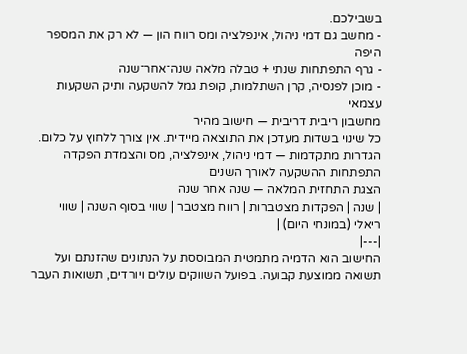בשבילכם.
- מחשב גם דמי ניהול, אינפלציה ומס רווח הון — לא רק את המספר היפה
- גרף התפתחות שנתי + טבלה מלאה שנה־אחר־שנה
- מוכן לפנסיה, קרן השתלמות, קופת גמל להשקעה ותיק השקעות עצמאי
מחשבון ריבית דריבית — חישוב מהיר
כל שינוי בשדות מעדכן את התוצאה מיידית. אין צורך ללחוץ על כלום.
הגדרות מתקדמות — דמי ניהול, אינפלציה, מס והצמדת הפקדה
התפתחות ההשקעה לאורך השנים
הצגת התחזית המלאה — שנה אחר שנה
| שנה | הפקדות מצטברות | רווח מצטבר | שווי בסוף השנה | שווי ריאלי (במונחי היום) |
|---|
החישוב הוא הדמיה מתמטית המבוססת על הנתונים שהזנתם ועל תשואה ממוצעת קבועה. בפועל השווקים עולים ויורדים, תשואות העבר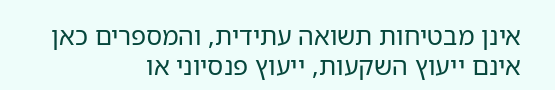אינן מבטיחות תשואה עתידית, והמספרים כאן אינם ייעוץ השקעות, ייעוץ פנסיוני או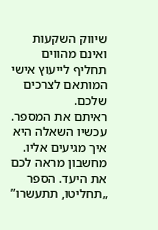שיווק השקעות ואינם מהווים תחליף לייעוץ אישי המותאם לצרכים שלכם.
ראיתם את המספר. עכשיו השאלה היא איך מגיעים אליו.
מחשבון מראה לכם את היעד. הספר „תחליטו, תתעשרו”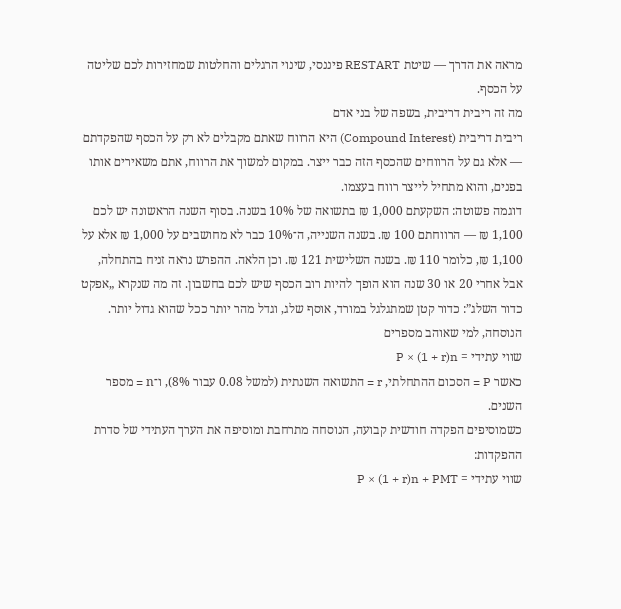מראה את הדרך — שיטת RESTART פיננסי, שינוי הרגלים והחלטות שמחזירות לכם שליטה על הכסף.
מה זה ריבית דריבית, בשפה של בני אדם
ריבית דריבית (Compound Interest) היא הרווח שאתם מקבלים לא רק על הכסף שהפקדתם — אלא גם על הרווחים שהכסף הזה כבר ייצר. במקום למשוך את הרווח, אתם משאירים אותו בפנים, והוא מתחיל לייצר רווח בעצמו.
דוגמה פשוטה: השקעתם 1,000 ₪ בתשואה של 10% בשנה. בסוף השנה הראשונה יש לכם 1,100 ₪ — הרווחתם 100 ₪. בשנה השנייה, ה־10% כבר לא מחושבים על 1,000 ₪ אלא על 1,100 ₪, כלומר 110 ₪. בשנה השלישית 121 ₪. וכן הלאה. ההפרש נראה זניח בהתחלה, אבל אחרי 20 או 30 שנה הוא הופך להיות רוב הכסף שיש לכם בחשבון. זה מה שנקרא „אפקט כדור השלג”: כדור קטן שמתגלגל במורד, אוסף שלג, וגדל מהר יותר ככל שהוא גדול יותר.
הנוסחה, למי שאוהב מספרים
שווי עתידי = P × (1 + r)n
כאשר P = הסכום ההתחלתי, r = התשואה השנתית (למשל 0.08 עבור 8%), ו־n = מספר השנים.
כשמוסיפים הפקדה חודשית קבועה, הנוסחה מתרחבת ומוסיפה את הערך העתידי של סדרת ההפקדות:
שווי עתידי = P × (1 + r)n + PMT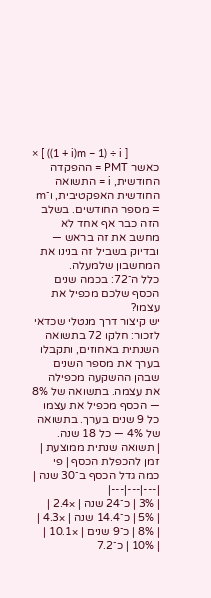× [ ((1 + i)m − 1) ÷ i ]
כאשר PMT = ההפקדה החודשית, i = התשואה החודשית האפקטיבית, ו־m = מספר החודשים. בשלב הזה כבר אף אחד לא מחשב את זה בראש — ובדיוק בשביל זה בנינו את המחשבון שלמעלה.
כלל ה־72: בכמה שנים הכסף שלכם מכפיל את עצמו?
יש קיצור דרך מנטלי שכדאי לזכור: חלקו 72 בתשואה השנתית באחוזים, ותקבלו בערך את מספר השנים שבהן ההשקעה מכפילה את עצמה. בתשואה של 8% — הכסף מכפיל את עצמו כל 9 שנים בערך. בתשואה של 4% — כל 18 שנה.
| תשואה שנתית ממוצעת | זמן להכפלת הכסף | פי כמה גדל הכסף ב־30 שנה |
|---|---|---|
| 3% | כ־24 שנה | ×2.4 |
| 5% | כ־14.4 שנה | ×4.3 |
| 8% | כ־9 שנים | ×10.1 |
| 10% | כ־7.2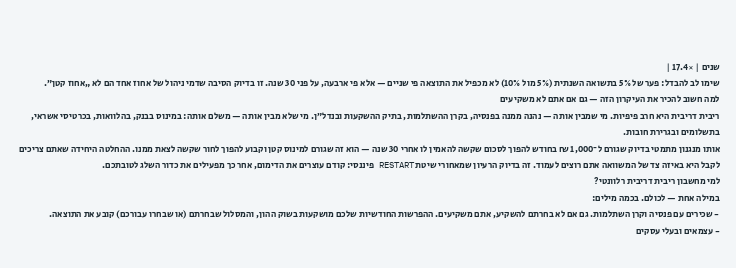שנים | ×17.4 |
שימו לב להבדל: פער של 5% בתשואה השנתית (5% מול 10%) לא מכפיל את התוצאה פי שניים — אלא פי ארבעה, על פני 30 שנה. זו בדיוק הסיבה שדמי ניהול של אחוז אחד הם לא „אחוז קטן”.
למה חשוב להכיר את העיקרון הזה — גם אם אתם לא משקיעים
ריבית דריבית היא חרב פיפיות. מי שמבין אותה — נהנה ממנה בפנסיה, בקרן ההשתלמות, בתיק ההשקעות ובנדל״ן. מי שלא מבין אותה — משלם אותה: במינוס בבנק, בהלוואות, בכרטיסי אשראי, בתשלומים ובגרירת חובות.
אותו מנגנון מתמטי בדיוק שגורם ל־1,000 ₪ בחודש להפוך לסכום שקשה להאמין לו אחרי 30 שנה — הוא זה שגורם למינוס קטן וקבוע להפוך לחור שקשה לצאת ממנו. ההחלטה היחידה שאתם צריכים לקבל היא באיזה צד של המשוואה אתם רוצים לעמוד. זה בדיוק הרעיון שמאחורי שיטת RESTART פיננסי: קודם עוצרים את הדימום, אחר כך מפעילים את כדור השלג לטובתכם.
למי מחשבון ריבית דריבית רלוונטי?
במילה אחת — לכולם. בכמה מילים:
- שכירים עם פנסיה וקרן השתלמות. גם אם לא בחרתם להשקיע, אתם משקיעים. ההפרשות החודשיות שלכם מושקעות בשוק ההון, והמסלול שבחרתם (או שבחרו עבורכם) קובע את התוצאה.
- עצמאים ובעלי עסקים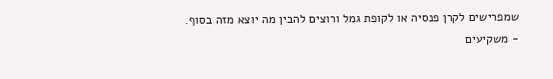שמפרישים לקרן פנסיה או לקופת גמל ורוצים להבין מה יוצא מזה בסוף.
- משקיעים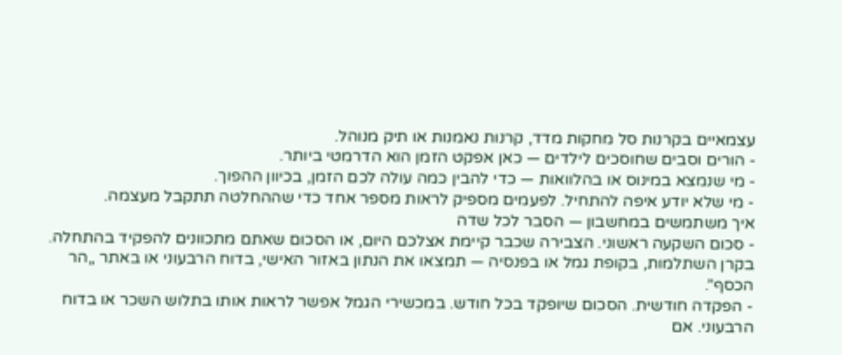עצמאיים בקרנות סל מחקות מדד, קרנות נאמנות או תיק מנוהל.
- הורים וסבים שחוסכים לילדים — כאן אפקט הזמן הוא הדרמטי ביותר.
- מי שנמצא במינוס או בהלוואות — כדי להבין כמה עולה לכם הזמן, בכיוון ההפוך.
- מי שלא יודע איפה להתחיל. לפעמים מספיק לראות מספר אחד כדי שההחלטה תתקבל מעצמה.
איך משתמשים במחשבון — הסבר לכל שדה
- סכום השקעה ראשוני. הצבירה שכבר קיימת אצלכם היום, או הסכום שאתם מתכוונים להפקיד בהתחלה. בקרן השתלמות, בקופת גמל או בפנסיה — תמצאו את הנתון באזור האישי, בדוח הרבעוני או באתר „הר הכסף”.
- הפקדה חודשית. הסכום שיופקד בכל חודש. במכשירי הגמל אפשר לראות אותו בתלוש השכר או בדוח הרבעוני. אם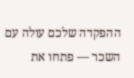ההפקדה שלכם עולה עם השכר — פתחו את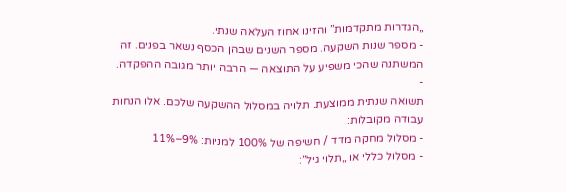„הגדרות מתקדמות” והזינו אחוז העלאה שנתי.
- מספר שנות השקעה. מספר השנים שבהן הכסף נשאר בפנים. זה המשתנה שהכי משפיע על התוצאה — הרבה יותר מגובה ההפקדה.
-
תשואה שנתית ממוצעת. תלויה במסלול ההשקעה שלכם. אלו הנחות עבודה מקובלות:
- מסלול מחקה מדד / חשיפה של 100% למניות: 9%–11%
- מסלול כללי או „תלוי גיל”: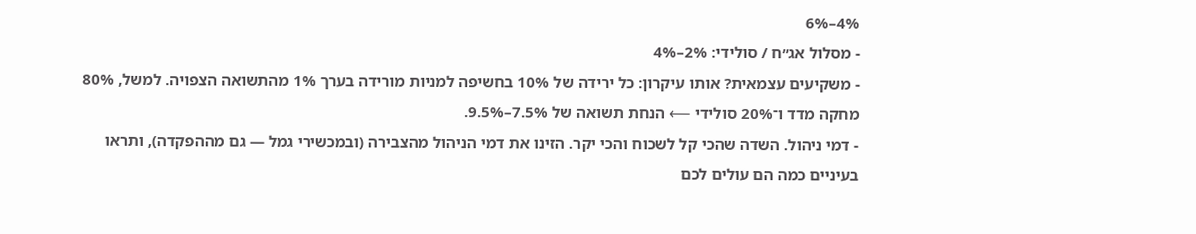4%–6%
- מסלול אג״ח / סולידי: 2%–4%
- משקיעים עצמאית? אותו עיקרון: כל ירידה של 10% בחשיפה למניות מורידה בערך 1% מהתשואה הצפויה. למשל, 80% מחקה מדד ו־20% סולידי ⟵ הנחת תשואה של 7.5%–9.5%.
- דמי ניהול. השדה שהכי קל לשכוח והכי יקר. הזינו את דמי הניהול מהצבירה (ובמכשירי גמל — גם מההפקדה), ותראו בעיניים כמה הם עולים לכם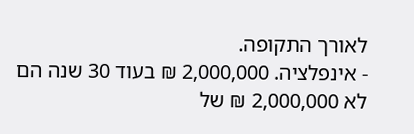לאורך התקופה.
- אינפלציה. 2,000,000 ₪ בעוד 30 שנה הם לא 2,000,000 ₪ של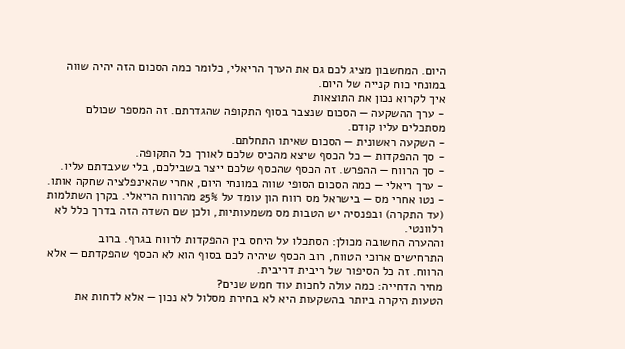היום. המחשבון מציג לכם גם את הערך הריאלי, כלומר כמה הסכום הזה יהיה שווה במונחי כוח קנייה של היום.
איך לקרוא נכון את התוצאות
- ערך ההשקעה — הסכום שנצבר בסוף התקופה שהגדרתם. זה המספר שכולם מסתכלים עליו קודם.
- השקעה ראשונית — הסכום שאיתו התחלתם.
- סך ההפקדות — כל הכסף שיצא מהכיס שלכם לאורך כל התקופה.
- סך הרווח — ההפרש. זה הכסף שהכסף שלכם ייצר בשבילכם, בלי שעבדתם עליו.
- ערך ריאלי — כמה הסכום הסופי שווה במונחי היום, אחרי שהאינפלציה שחקה אותו.
- נטו אחרי מס — בישראל מס רווח הון עומד על 25% מהרווח הריאלי. בקרן השתלמות (עד התקרה) ובפנסיה יש הטבות מס משמעותיות, ולכן שם השדה הזה בדרך כלל לא רלוונטי.
וההערה החשובה מכולן: הסתכלו על היחס בין ההפקדות לרווח בגרף. ברוב התרחישים ארוכי הטווח, רוב הכסף שיהיה לכם בסוף הוא לא הכסף שהפקדתם — אלא הרווח. זה כל הסיפור של ריבית דריבית.
מחיר הדחייה: כמה עולה לחכות עוד חמש שנים?
הטעות היקרה ביותר בהשקעות היא לא בחירת מסלול לא נכון — אלא לדחות את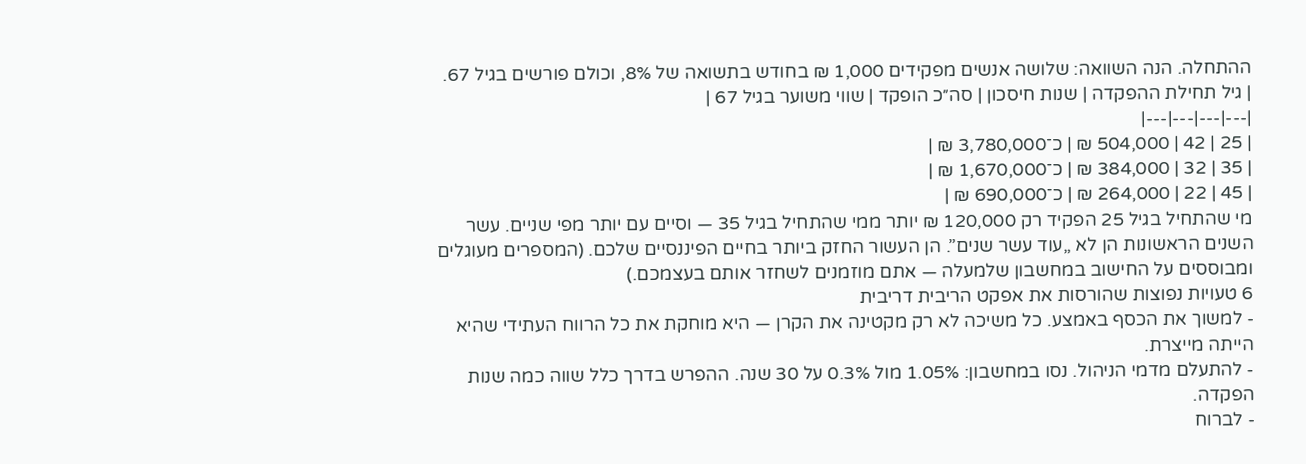ההתחלה. הנה השוואה: שלושה אנשים מפקידים 1,000 ₪ בחודש בתשואה של 8%, וכולם פורשים בגיל 67.
| גיל תחילת ההפקדה | שנות חיסכון | סה״כ הופקד | שווי משוער בגיל 67 |
|---|---|---|---|
| 25 | 42 | 504,000 ₪ | כ־3,780,000 ₪ |
| 35 | 32 | 384,000 ₪ | כ־1,670,000 ₪ |
| 45 | 22 | 264,000 ₪ | כ־690,000 ₪ |
מי שהתחיל בגיל 25 הפקיד רק 120,000 ₪ יותר ממי שהתחיל בגיל 35 — וסיים עם יותר מפי שניים. עשר השנים הראשונות הן לא „עוד עשר שנים”. הן העשור החזק ביותר בחיים הפיננסיים שלכם. (המספרים מעוגלים ומבוססים על החישוב במחשבון שלמעלה — אתם מוזמנים לשחזר אותם בעצמכם.)
6 טעויות נפוצות שהורסות את אפקט הריבית דריבית
- למשוך את הכסף באמצע. כל משיכה לא רק מקטינה את הקרן — היא מוחקת את כל הרווח העתידי שהיא הייתה מייצרת.
- להתעלם מדמי הניהול. נסו במחשבון: 1.05% מול 0.3% על 30 שנה. ההפרש בדרך כלל שווה כמה שנות הפקדה.
- לברוח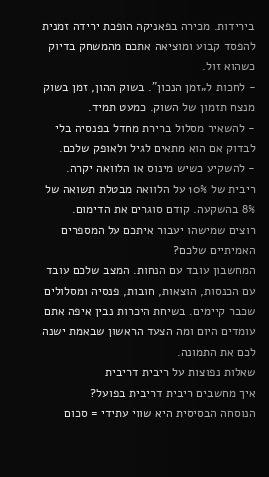בירידות. מכירה בפאניקה הופכת ירידה זמנית להפסד קבוע ומוציאה אתכם מהמשחק בדיוק כשהוא זול.
- לחכות ל„זמן הנכון”. בשוק ההון, זמן בשוק מנצח תזמון של השוק. כמעט תמיד.
- להשאיר מסלול ברירת מחדל בפנסיה בלי לבדוק אם הוא מתאים לגיל ולאופק שלכם.
- להשקיע כשיש מינוס או הלוואה יקרה. ריבית של 10% על הלוואה מבטלת תשואה של 8% בהשקעה. קודם סוגרים את הדימום.
רוצים שמישהו יעבור איתכם על המספרים האמיתיים שלכם?
המחשבון עובד עם הנחות. המצב שלכם עובד עם הכנסות, הוצאות, חובות, פנסיה ומסלולים שכבר קיימים. בשיחת היכרות נבין איפה אתם עומדים היום ומה הצעד הראשון שבאמת ישנה לכם את התמונה.
שאלות נפוצות על ריבית דריבית
איך מחשבים ריבית דריבית בפועל?
הנוסחה הבסיסית היא שווי עתידי = סכום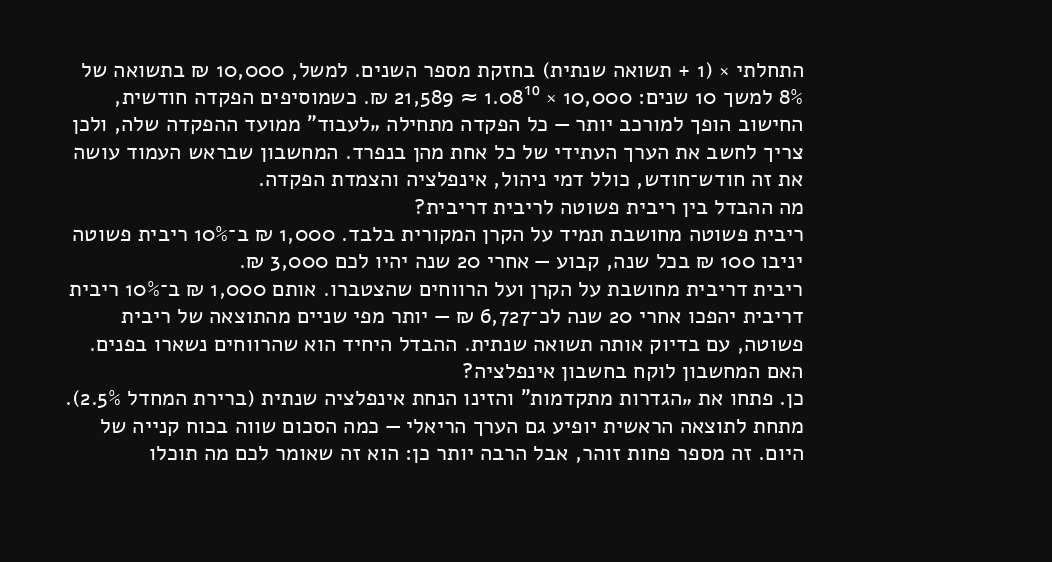התחלתי × (1 + תשואה שנתית) בחזקת מספר השנים. למשל, 10,000 ₪ בתשואה של 8% למשך 10 שנים: 10,000 × 1.08¹⁰ ≈ 21,589 ₪. כשמוסיפים הפקדה חודשית, החישוב הופך למורכב יותר — כל הפקדה מתחילה „לעבוד” ממועד ההפקדה שלה, ולכן צריך לחשב את הערך העתידי של כל אחת מהן בנפרד. המחשבון שבראש העמוד עושה את זה חודש־חודש, כולל דמי ניהול, אינפלציה והצמדת הפקדה.
מה ההבדל בין ריבית פשוטה לריבית דריבית?
ריבית פשוטה מחושבת תמיד על הקרן המקורית בלבד. 1,000 ₪ ב־10% ריבית פשוטה יניבו 100 ₪ בכל שנה, קבוע — אחרי 20 שנה יהיו לכם 3,000 ₪.
ריבית דריבית מחושבת על הקרן ועל הרווחים שהצטברו. אותם 1,000 ₪ ב־10% ריבית דריבית יהפכו אחרי 20 שנה לכ־6,727 ₪ — יותר מפי שניים מהתוצאה של ריבית פשוטה, עם בדיוק אותה תשואה שנתית. ההבדל היחיד הוא שהרווחים נשארו בפנים.
האם המחשבון לוקח בחשבון אינפלציה?
כן. פתחו את „הגדרות מתקדמות” והזינו הנחת אינפלציה שנתית (ברירת המחדל 2.5%). מתחת לתוצאה הראשית יופיע גם הערך הריאלי — כמה הסכום שווה בכוח קנייה של היום. זה מספר פחות זוהר, אבל הרבה יותר כן: הוא זה שאומר לכם מה תוכלו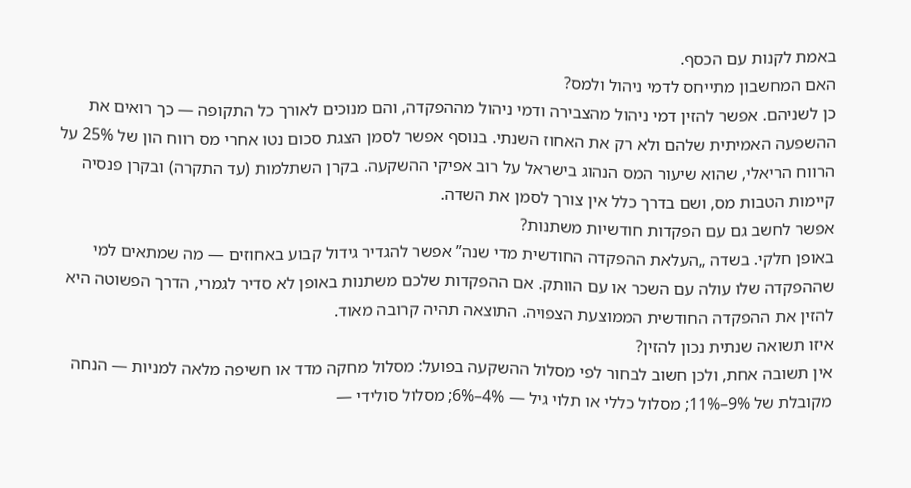באמת לקנות עם הכסף.
האם המחשבון מתייחס לדמי ניהול ולמס?
כן לשניהם. אפשר להזין דמי ניהול מהצבירה ודמי ניהול מההפקדה, והם מנוכים לאורך כל התקופה — כך רואים את ההשפעה האמיתית שלהם ולא רק את האחוז השנתי. בנוסף אפשר לסמן הצגת סכום נטו אחרי מס רווח הון של 25% על הרווח הריאלי, שהוא שיעור המס הנהוג בישראל על רוב אפיקי ההשקעה. בקרן השתלמות (עד התקרה) ובקרן פנסיה קיימות הטבות מס, ושם בדרך כלל אין צורך לסמן את השדה.
אפשר לחשב גם עם הפקדות חודשיות משתנות?
באופן חלקי. בשדה „העלאת ההפקדה החודשית מדי שנה” אפשר להגדיר גידול קבוע באחוזים — מה שמתאים למי שההפקדה שלו עולה עם השכר או עם הוותק. אם ההפקדות שלכם משתנות באופן לא סדיר לגמרי, הדרך הפשוטה היא להזין את ההפקדה החודשית הממוצעת הצפויה. התוצאה תהיה קרובה מאוד.
איזו תשואה שנתית נכון להזין?
אין תשובה אחת, ולכן חשוב לבחור לפי מסלול ההשקעה בפועל: מסלול מחקה מדד או חשיפה מלאה למניות — הנחה מקובלת של 9%–11%; מסלול כללי או תלוי גיל — 4%–6%; מסלול סולידי —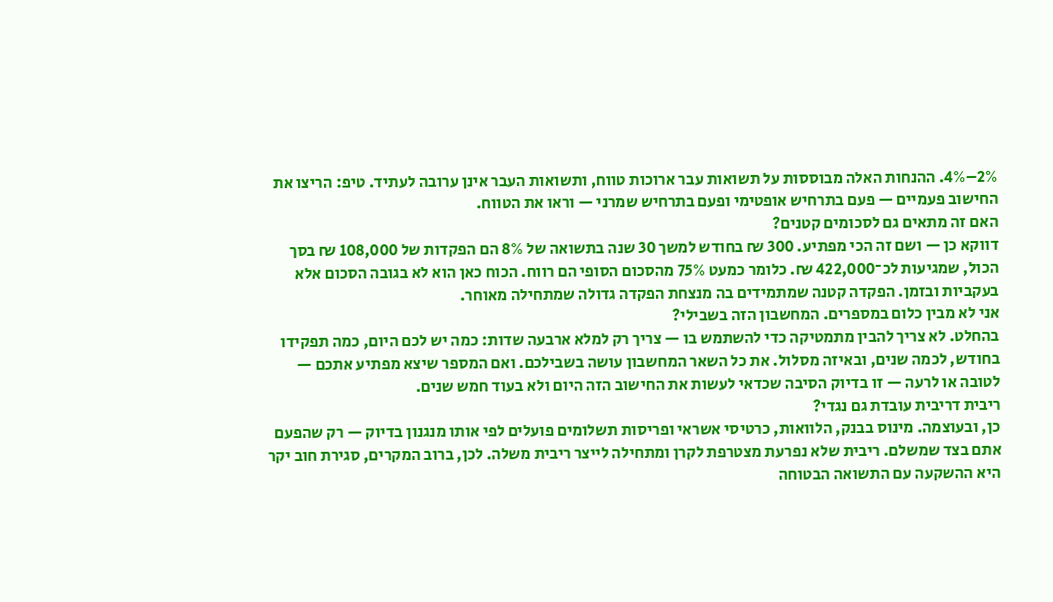2%–4%. ההנחות האלה מבוססות על תשואות עבר ארוכות טווח, ותשואות העבר אינן ערובה לעתיד. טיפ: הריצו את החישוב פעמיים — פעם בתרחיש אופטימי ופעם בתרחיש שמרני — וראו את הטווח.
האם זה מתאים גם לסכומים קטנים?
דווקא כן — ושם זה הכי מפתיע. 300 ₪ בחודש למשך 30 שנה בתשואה של 8% הם הפקדות של 108,000 ₪ בסך הכול, שמגיעות לכ־422,000 ₪. כלומר כמעט 75% מהסכום הסופי הם רווח. הכוח כאן הוא לא בגובה הסכום אלא בעקביות ובזמן. הפקדה קטנה שמתמידים בה מנצחת הפקדה גדולה שמתחילה מאוחר.
אני לא מבין כלום במספרים. המחשבון הזה בשבילי?
בהחלט. לא צריך להבין מתמטיקה כדי להשתמש בו — צריך רק למלא ארבעה שדות: כמה יש לכם היום, כמה תפקידו בחודש, לכמה שנים, ובאיזה מסלול. את כל השאר המחשבון עושה בשבילכם. ואם המספר שיצא מפתיע אתכם — לטובה או לרעה — זו בדיוק הסיבה שכדאי לעשות את החישוב הזה היום ולא בעוד חמש שנים.
ריבית דריבית עובדת גם נגדי?
כן, ובעוצמה. מינוס בבנק, הלוואות, כרטיסי אשראי ופריסות תשלומים פועלים לפי אותו מנגנון בדיוק — רק שהפעם אתם בצד שמשלם. ריבית שלא נפרעת מצטרפת לקרן ומתחילה לייצר ריבית משלה. לכן, ברוב המקרים, סגירת חוב יקר היא ההשקעה עם התשואה הבטוחה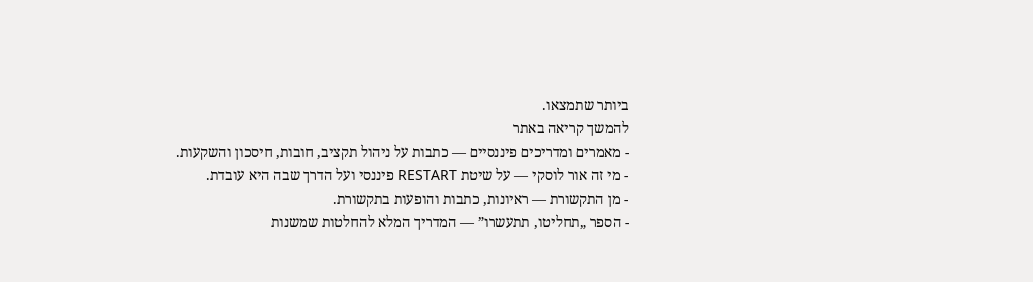ביותר שתמצאו.
להמשך קריאה באתר
- מאמרים ומדריכים פיננסיים — כתבות על ניהול תקציב, חובות, חיסכון והשקעות.
- מי זה אור לוסקי — על שיטת RESTART פיננסי ועל הדרך שבה היא עובדת.
- מן התקשורת — ראיונות, כתבות והופעות בתקשורת.
- הספר „תחליטו, תתעשרו” — המדריך המלא להחלטות שמשנות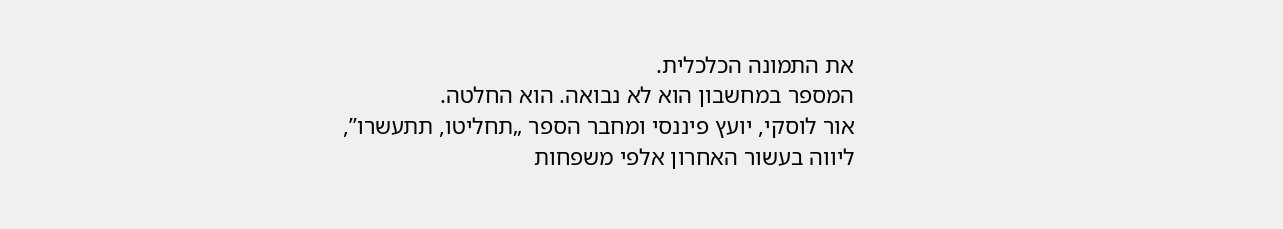את התמונה הכלכלית.
המספר במחשבון הוא לא נבואה. הוא החלטה.
אור לוסקי, יועץ פיננסי ומחבר הספר „תחליטו, תתעשרו”, ליווה בעשור האחרון אלפי משפחות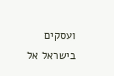ועסקים בישראל אל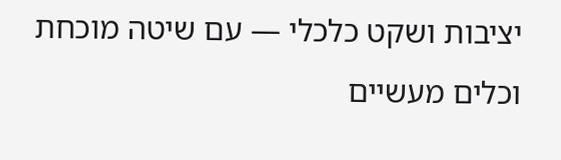יציבות ושקט כלכלי — עם שיטה מוכחת וכלים מעשיים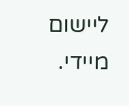ליישום מיידי.